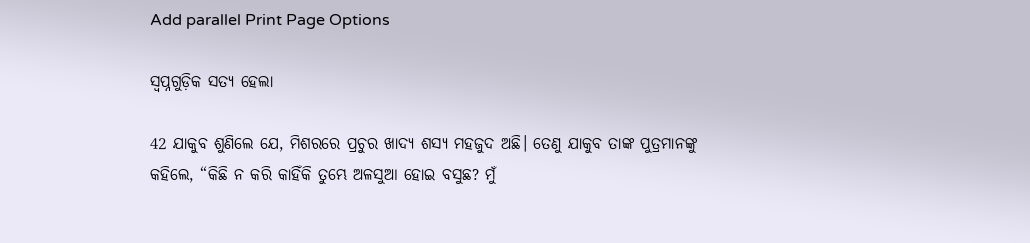Add parallel Print Page Options

ସ୍ୱପ୍ନଗୁଡ଼ିକ ସତ୍ୟ ହେଲା

42 ଯାକୁବ ଶୁଣିଲେ ଯେ, ମିଶରରେ ପ୍ରଚୁର ଖାଦ୍ୟ ଶସ୍ୟ ମହଜୁଦ ଅଛି। ତେଣୁ ଯାକୁବ ତାଙ୍କ ପୁତ୍ରମାନଙ୍କୁ କହିଲେ, “କିଛି ନ କରି କାହିଁକି ତୁମ୍ଭେ ଅଳସୁଆ ହୋଇ ବସୁଛ? ମୁଁ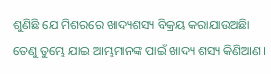ଶୁଣିଛି ଯେ ମିଶରରେ ଖାଦ୍ୟଶସ୍ୟ ବିକ୍ରୟ କରାଯାଉଅଛିା ତେଣୁ ତୁମ୍ଭେ ଯାଇ ଆମ୍ଭମାନଙ୍କ ପାଇଁ ଖାଦ୍ୟ ଶସ୍ୟ କିଣିଆଣ।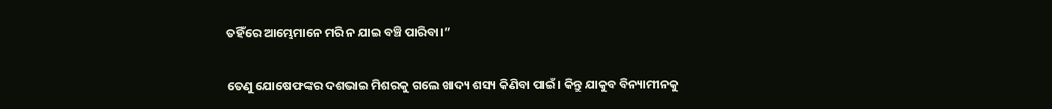ତହିଁରେ ଆମ୍ଭେମାନେ ମରି ନ ଯାଇ ବଞ୍ଚି ପାରିବା।”

ତେଣୁ ଯୋଷେଫଙ୍କର ଦଶଭାଇ ମିଶରକୁ ଗଲେ ଖାଦ୍ୟ ଶସ୍ୟ କିଣିବା ପାଇଁ। କିନ୍ତୁ ଯାକୁବ ବିନ୍ୟାମୀନକୁ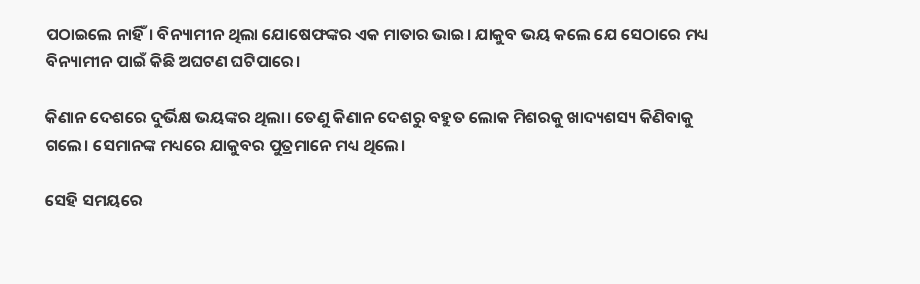ପଠାଇଲେ ନାହିଁ। ବିନ୍ୟାମୀନ ଥିଲା ଯୋଷେଫଙ୍କର ଏକ ମାତାର ଭାଇ। ଯାକୁବ ଭୟ କଲେ ଯେ ସେଠାରେ ମଧ୍ୟ ବିନ୍ୟାମୀନ ପାଇଁ କିଛି ଅଘଟଣ ଘଟିପାରେ।

କିଣାନ ଦେଶରେ ଦୁର୍ଭିକ୍ଷ ଭୟଙ୍କର ଥିଲା। ତେଣୁ କିଣାନ ଦେଶରୁ ବହୁତ ଲୋକ ମିଶରକୁ ଖାଦ୍ୟଶସ୍ୟ କିଣିବାକୁ ଗଲେ। ସେମାନଙ୍କ ମଧ୍ୟରେ ଯାକୁବର ପୁତ୍ରମାନେ ମଧ୍ୟ ଥିଲେ।

ସେହି ସମୟରେ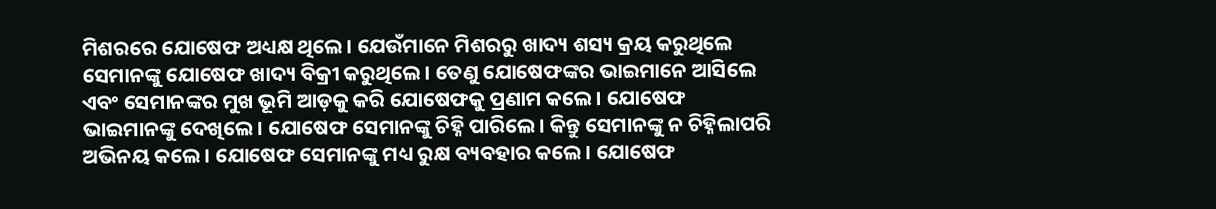ମିଶରରେ ଯୋଷେଫ ଅଧ୍ୟକ୍ଷ ଥିଲେ। ଯେଉଁମାନେ ମିଶରରୁ ଖାଦ୍ୟ ଶସ୍ୟ କ୍ରୟ କରୁଥିଲେ ସେମାନଙ୍କୁ ଯୋଷେଫ ଖାଦ୍ୟ ବିକ୍ରୀ କରୁଥିଲେ। ତେଣୁ ଯୋଷେଫଙ୍କର ଭାଇମାନେ ଆସିଲେ ଏବଂ ସେମାନଙ୍କର ମୁଖ ଭୂମି ଆଡ଼କୁ କରି ଯୋଷେଫକୁ ପ୍ରଣାମ କଲେ। ଯୋଷେଫ ଭାଇମାନଙ୍କୁ ଦେଖିଲେ। ଯୋଷେଫ ସେମାନଙ୍କୁ ଚିହ୍ନି ପାରିଲେ। କିନ୍ତୁ ସେମାନଙ୍କୁ ନ ଚିହ୍ନିଲାପରି ଅଭିନୟ କଲେ। ଯୋଷେଫ ସେମାନଙ୍କୁ ମଧ୍ୟ ରୁକ୍ଷ ବ୍ୟବହାର କଲେ। ଯୋଷେଫ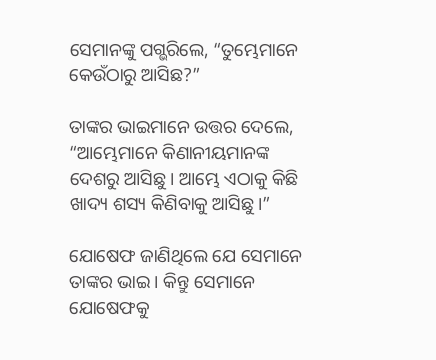ସେମାନଙ୍କୁ ପଗ୍ଭରିଲେ, “ତୁମ୍ଭେମାନେ କେଉଁଠାରୁ ଆସିଛ?”

ତାଙ୍କର ଭାଇମାନେ ଉତ୍ତର ଦେଲେ, “ଆମ୍ଭେମାନେ କିଣାନୀୟମାନଙ୍କ ଦେଶରୁ ଆସିଛୁ। ଆମ୍ଭେ ଏଠାକୁ କିଛି ଖାଦ୍ୟ ଶସ୍ୟ କିଣିବାକୁ ଆସିଛୁ।”

ଯୋଷେଫ ଜାଣିଥିଲେ ଯେ ସେମାନେ ତାଙ୍କର ଭାଇ। କିନ୍ତୁ ସେମାନେ ଯୋଷେଫକୁ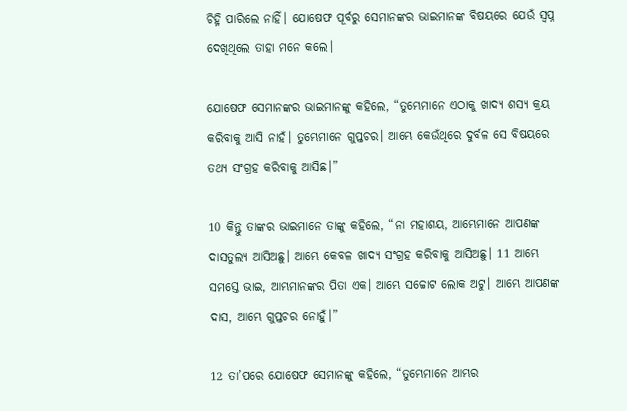ଚିହ୍ନି ପାରିଲେ ନାହିଁ। ଯୋଷେଫ ପୂର୍ବରୁ ସେମାନଙ୍କର ଭାଇମାନଙ୍କ ବିଷୟରେ ଯେଉଁ ସ୍ୱପ୍ନ ଦେଖିଥିଲେ ତାହା ମନେ କଲେ।

ଯୋଷେଫ ସେମାନଙ୍କର ଭାଇମାନଙ୍କୁ କହିଲେ, “ତୁମ୍ଭେମାନେ ଏଠାକୁ ଖାଦ୍ୟ ଶସ୍ୟ କ୍ରୟ କରିବାକୁ ଆସି ନାହଁ। ତୁମ୍ଭେମାନେ ଗୁପ୍ତଚର। ଆମ୍ଭେ କେଉଁଥିରେ ଦୁର୍ବଳ ସେ ବିଷୟରେ ତଥ୍ୟ ସଂଗ୍ରହ କରିବାକୁ ଆସିଛ।”

10 କିନ୍ତୁ ତାଙ୍କର ଭାଇମାନେ ତାଙ୍କୁ କହିଲେ, “ନା ମହାଶୟ, ଆମ୍ଭେମାନେ ଆପଣଙ୍କ ଦାସତୁଲ୍ୟ ଆସିଅଛୁ। ଆମ୍ଭେ କେବଳ ଖାଦ୍ୟ ସଂଗ୍ରହ କରିବାକୁ ଆସିଅଛୁ। 11 ଆମ୍ଭେ ସମସ୍ତେ ଭାଇ, ଆମ୍ଭମାନଙ୍କର ପିତା ଏକ। ଆମ୍ଭେ ସଚ୍ଚୋଟ ଲୋକ ଅଟୁ। ଆମ୍ଭେ ଆପଣଙ୍କ ଦାସ, ଆମ୍ଭେ ଗୁପ୍ତଚର ନୋହୁଁ।”

12 ତା’ପରେ ଯୋଷେଫ ସେମାନଙ୍କୁ କହିଲେ, “ତୁମ୍ଭେମାନେ ଆମ୍ଭର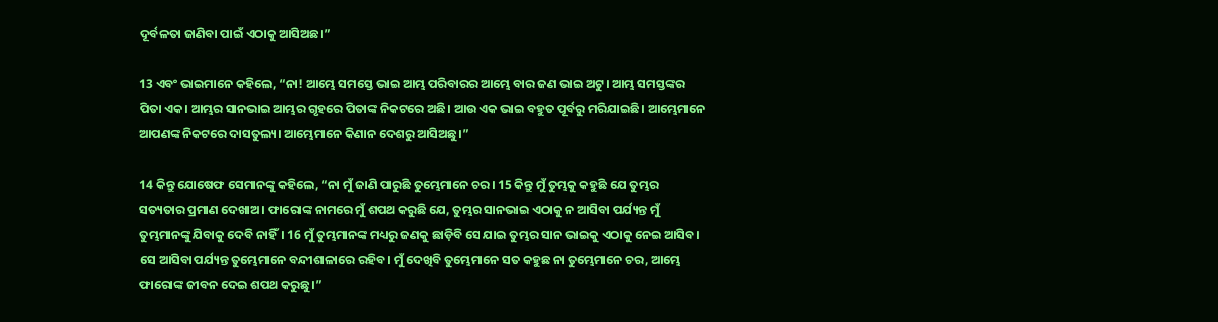ଦୂର୍ବଳତା ଜାଣିବା ପାଇଁ ଏଠାକୁ ଆସିଅଛ।”

13 ଏବଂ ଭାଇମାନେ କହିଲେ, “ନା! ଆମ୍ଭେ ସମସ୍ତେ ଭାଇ ଆମ୍ଭ ପରିବାରର ଆମ୍ଭେ ବାର ଜଣ ଭାଇ ଅଟୁ। ଆମ୍ଭ ସମସ୍ତଙ୍କର ପିତା ଏକ। ଆମ୍ଭର ସାନଭାଇ ଆମ୍ଭର ଗୃହରେ ପିତାଙ୍କ ନିକଟରେ ଅଛି। ଆଉ ଏକ ଭାଇ ବହୁତ ପୂର୍ବରୁ ମରିଯାଇଛି। ଆମ୍ଭେମାନେ ଆପଣଙ୍କ ନିକଟରେ ଦାସତୁଲ୍ୟ। ଆମ୍ଭେମାନେ କିଣାନ ଦେଶରୁ ଆସିଅଛୁ।”

14 କିନ୍ତୁ ଯୋଷେଫ ସେମାନଙ୍କୁ କହିଲେ, “ନା ମୁଁ ଜାଣି ପାରୁଛି ତୁମ୍ଭେମାନେ ଚର। 15 କିନ୍ତୁ ମୁଁ ତୁମ୍ଭକୁ କହୁଛି ଯେ ତୁମ୍ଭର ସତ୍ୟତାର ପ୍ରମାଣ ଦେଖାଅ। ଫାରୋଙ୍କ ନାମରେ ମୁଁ ଶପଥ କରୁଛି ଯେ, ତୁମ୍ଭର ସାନଭାଇ ଏଠାକୁ ନ ଆସିବା ପର୍ଯ୍ୟନ୍ତ ମୁଁ ତୁମ୍ଭମାନଙ୍କୁ ଯିବାକୁ ଦେବି ନାହିଁ। 16 ମୁଁ ତୁମ୍ଭମାନଙ୍କ ମଧ୍ୟରୁ ଜଣକୁ ଛାଡ଼ିବି ସେ ଯାଇ ତୁମ୍ଭର ସାନ ଭାଇକୁ ଏଠାକୁ ନେଇ ଆସିବ। ସେ ଆସିବା ପର୍ଯ୍ୟନ୍ତ ତୁମ୍ଭେମାନେ ବନ୍ଦୀଶାଳାରେ ରହିବ। ମୁଁ ଦେଖିବି ତୁମ୍ଭେମାନେ ସତ କହୁଛ ନା ତୁମ୍ଭେମାନେ ଚର, ଆମ୍ଭେ ଫାରୋଙ୍କ ଜୀବନ ଦେଇ ଶପଥ କରୁଛୁ।”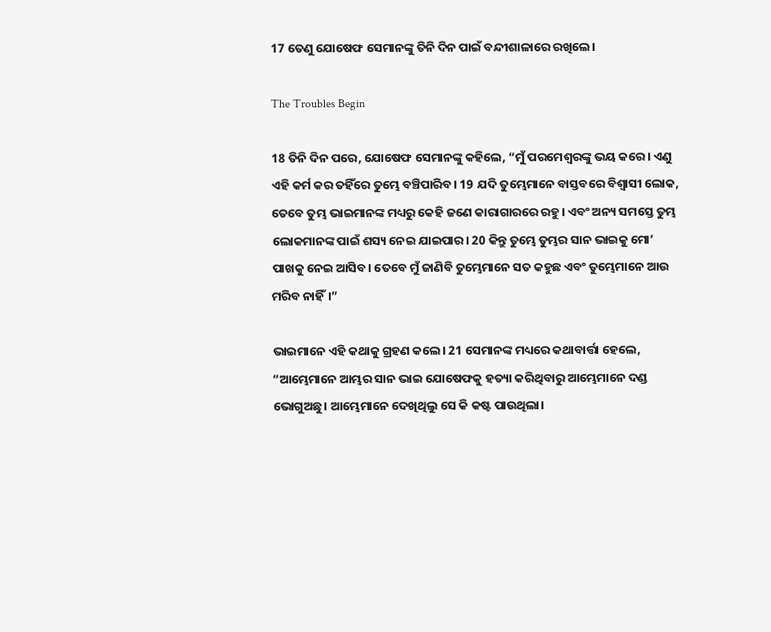17 ତେଣୁ ଯୋଷେଫ ସେମାନଙ୍କୁ ତିନି ଦିନ ପାଇଁ ବନ୍ଦୀଶାଳାରେ ରଖିଲେ।

The Troubles Begin

18 ତିନି ଦିନ ପରେ, ଯୋଷେଫ ସେମାନଙ୍କୁ କହିଲେ, “ମୁଁ ପରମେଶ୍ୱରଙ୍କୁ ଭୟ କରେ। ଏଣୁ ଏହି କର୍ମ କର ତହିଁରେ ତୁମ୍ଭେ ବଞ୍ଚିପାରିବ। 19 ଯଦି ତୁମ୍ଭେମାନେ ବାସ୍ତବରେ ବିଶ୍ୱାସୀ ଲୋକ, ତେବେ ତୁମ୍ଭ ଭାଇମାନଙ୍କ ମଧ୍ୟରୁ କେହି ଜଣେ କାରାଗାରରେ ରହୁ। ଏବଂ ଅନ୍ୟ ସମସ୍ତେ ତୁମ୍ଭ ଲୋକମାନଙ୍କ ପାଇଁ ଶସ୍ୟ ନେଇ ଯାଇପାର। 20 କିନ୍ତୁ ତୁମ୍ଭେ ତୁମ୍ଭର ସାନ ଭାଇକୁ ମୋ’ ପାଖକୁ ନେଇ ଆସିବ। ତେବେ ମୁଁ ଜାଣିବି ତୁମ୍ଭେମାନେ ସତ କହୁଛ ଏବଂ ତୁମ୍ଭେମାନେ ଆଉ ମରିବ ନାହିଁ।”

ଭାଇମାନେ ଏହି କଥାକୁ ଗ୍ରହଣ କଲେ। 21 ସେମାନଙ୍କ ମଧ୍ୟରେ କଥାବାର୍ତ୍ତା ହେଲେ, “ଆମ୍ଭେମାନେ ଆମ୍ଭର ସାନ ଭାଇ ଯୋଷେଫକୁ ହତ୍ୟା କରିଥିବାରୁ ଆମ୍ଭେମାନେ ଦଣ୍ଡ ଭୋଗୁଅଛୁ। ଆମ୍ଭେମାନେ ଦେଖିଥିଲୁ ସେ କି କଷ୍ଟ ପାଉଥିଲା।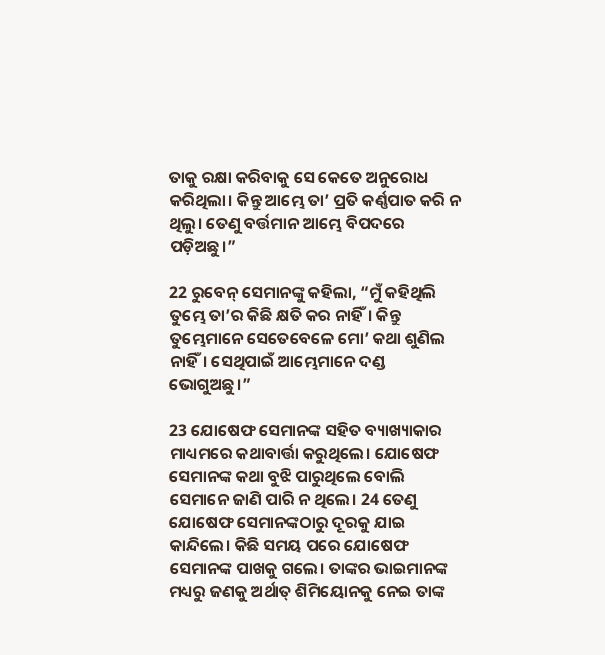ତାକୁ ରକ୍ଷା କରିବାକୁ ସେ କେତେ ଅନୁରୋଧ କରିଥିଲା। କିନ୍ତୁ ଆମ୍ଭେ ତା’ ପ୍ରତି କର୍ଣ୍ଣପାତ କରି ନ ଥିଲୁ। ତେଣୁ ବର୍ତ୍ତମାନ ଆମ୍ଭେ ବିପଦରେ ପଡ଼ିଅଛୁ।”

22 ରୁବେନ୍ ସେମାନଙ୍କୁ କହିଲା, “ମୁଁ କହିଥିଲି ତୁମ୍ଭେ ତା’ର କିଛି କ୍ଷତି କର ନାହିଁ। କିନ୍ତୁ ତୁମ୍ଭେମାନେ ସେତେବେଳେ ମୋ’ କଥା ଶୁଣିଲ ନାହିଁ। ସେଥିପାଇଁ ଆମ୍ଭେମାନେ ଦଣ୍ଡ ଭୋଗୁଅଛୁ।”

23 ଯୋଷେଫ ସେମାନଙ୍କ ସହିତ ବ୍ୟାଖ୍ୟାକାର ମାଧ୍ୟମରେ କଥାବାର୍ତ୍ତା କରୁଥିଲେ। ଯୋଷେଫ ସେମାନଙ୍କ କଥା ବୁଝି ପାରୁଥିଲେ ବୋଲି ସେମାନେ ଜାଣି ପାରି ନ ଥିଲେ। 24 ତେଣୁ ଯୋଷେଫ ସେମାନଙ୍କଠାରୁ ଦୂରକୁ ଯାଇ କାନ୍ଦିଲେ। କିଛି ସମୟ ପରେ ଯୋଷେଫ ସେମାନଙ୍କ ପାଖକୁ ଗଲେ। ତାଙ୍କର ଭାଇମାନଙ୍କ ମଧ୍ୟରୁ ଜଣକୁ ଅର୍ଥାତ୍ ଶିମିୟୋନକୁ ନେଇ ତାଙ୍କ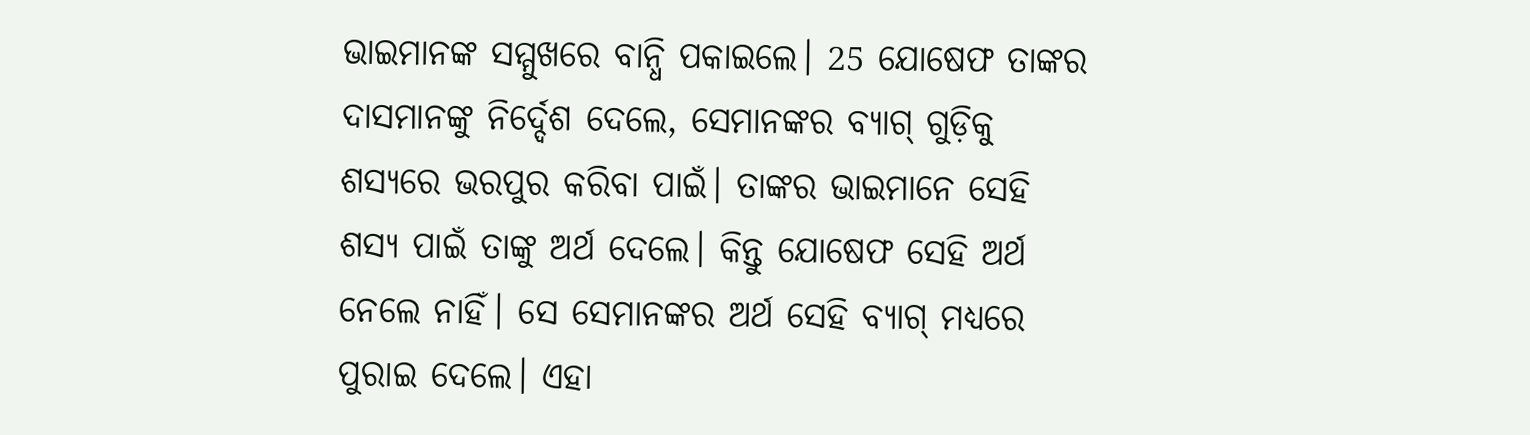ଭାଇମାନଙ୍କ ସମ୍ମୁଖରେ ବାନ୍ଧି ପକାଇଲେ। 25 ଯୋଷେଫ ତାଙ୍କର ଦାସମାନଙ୍କୁ ନିର୍ଦ୍ଦେଶ ଦେଲେ, ସେମାନଙ୍କର ବ୍ୟାଗ୍ ଗୁଡ଼ିକୁ ଶସ୍ୟରେ ଭରପୁର କରିବା ପାଇଁ। ତାଙ୍କର ଭାଇମାନେ ସେହି ଶସ୍ୟ ପାଇଁ ତାଙ୍କୁ ଅର୍ଥ ଦେଲେ। କିନ୍ତୁ ଯୋଷେଫ ସେହି ଅର୍ଥ ନେଲେ ନାହିଁ। ସେ ସେମାନଙ୍କର ଅର୍ଥ ସେହି ବ୍ୟାଗ୍ ମଧ୍ୟରେ ପୁରାଇ ଦେଲେ। ଏହା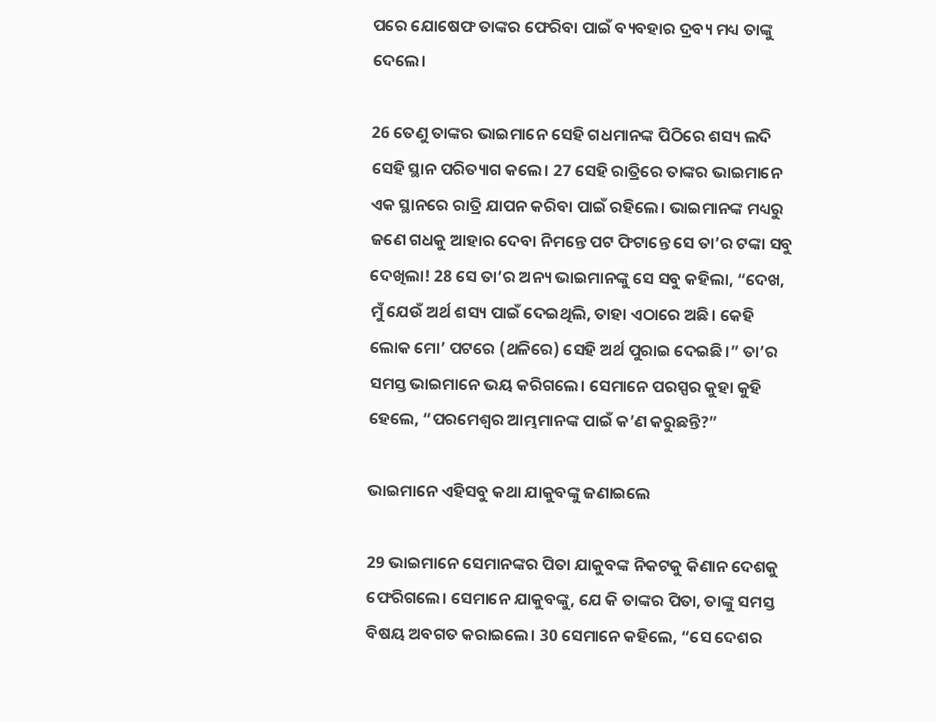ପରେ ଯୋଷେଫ ତାଙ୍କର ଫେରିବା ପାଇଁ ବ୍ୟବହାର ଦ୍ରବ୍ୟ ମଧ୍ୟ ତାଙ୍କୁ ଦେଲେ।

26 ତେଣୁ ତାଙ୍କର ଭାଇମାନେ ସେହି ଗଧମାନଙ୍କ ପିଠିରେ ଶସ୍ୟ ଲଦି ସେହି ସ୍ଥାନ ପରିତ୍ୟାଗ କଲେ। 27 ସେହି ରାତ୍ରିରେ ତାଙ୍କର ଭାଇମାନେ ଏକ ସ୍ଥାନରେ ରାତ୍ରି ଯାପନ କରିବା ପାଇଁ ରହିଲେ। ଭାଇମାନଙ୍କ ମଧ୍ୟରୁ ଜଣେ ଗଧକୁ ଆହାର ଦେବା ନିମନ୍ତେ ପଟ ଫିଟାନ୍ତେ ସେ ତା’ର ଟଙ୍କା ସବୁ ଦେଖିଲା! 28 ସେ ତା’ର ଅନ୍ୟ ଭାଇମାନଙ୍କୁ ସେ ସବୁ କହିଲା, “ଦେଖ, ମୁଁ ଯେଉଁ ଅର୍ଥ ଶସ୍ୟ ପାଇଁ ଦେଇଥିଲି, ତାହା ଏଠାରେ ଅଛି। କେହି ଲୋକ ମୋ’ ପଟରେ (ଥଳିରେ) ସେହି ଅର୍ଥ ପୁରାଇ ଦେଇଛି।” ତା’ର ସମସ୍ତ ଭାଇମାନେ ଭୟ କରିଗଲେ। ସେମାନେ ପରସ୍ପର କୁହା କୁହି ହେଲେ, “ପରମେଶ୍ୱର ଆମ୍ଭମାନଙ୍କ ପାଇଁ କ’ଣ କରୁଛନ୍ତି?”

ଭାଇମାନେ ଏହିସବୁ କଥା ଯାକୁବଙ୍କୁ ଜଣାଇଲେ

29 ଭାଇମାନେ ସେମାନଙ୍କର ପିତା ଯାକୁବଙ୍କ ନିକଟକୁ କିଣାନ ଦେଶକୁ ଫେରିଗଲେ। ସେମାନେ ଯାକୁବଙ୍କୁ, ଯେ କି ତାଙ୍କର ପିତା, ତାଙ୍କୁ ସମସ୍ତ ବିଷୟ ଅବଗତ କରାଇଲେ। 30 ସେମାନେ କହିଲେ, “ସେ ଦେଶର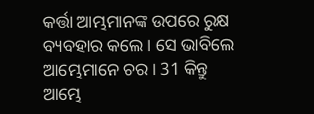କର୍ତ୍ତା ଆମ୍ଭମାନଙ୍କ ଉପରେ ରୁକ୍ଷ ବ୍ୟବହାର କଲେ। ସେ ଭାବିଲେ ଆମ୍ଭେମାନେ ଚର। 31 କିନ୍ତୁ ଆମ୍ଭେ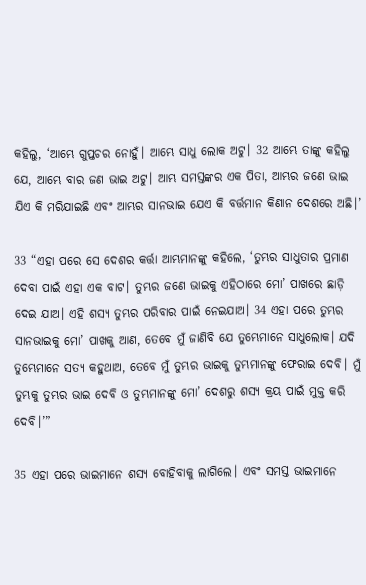କହିଲୁ, ‘ଆମ୍ଭେ ଗୁପ୍ତଚର ନୋହୁଁ। ଆମ୍ଭେ ସାଧୁ ଲୋକ ଅଟୁ। 32 ଆମ୍ଭେ ତାଙ୍କୁ କହିଲୁ ଯେ, ଆମ୍ଭେ ବାର ଜଣ ଭାଇ ଅଟୁ। ଆମ୍ଭ ସମସ୍ତଙ୍କର ଏକ ପିତା, ଆମ୍ଭର ଜଣେ ଭାଇ ଯିଏ କି ମରିଯାଇଛି ଏବଂ ଆମ୍ଭର ସାନଭାଇ ଯେଏ କି ବର୍ତ୍ତମାନ କିଣାନ ଦେଶରେ ଅଛି।’

33 “ଏହା ପରେ ସେ ଦେଶର କର୍ତ୍ତା ଆମ୍ଭମାନଙ୍କୁ କହିଲେ, ‘ତୁମ୍ଭର ସାଧୁତାର ପ୍ରମାଣ ଦେବା ପାଇଁ ଏହା ଏକ ବାଟ। ତୁମ୍ଭର ଜଣେ ଭାଇକୁ ଏହିଠାରେ ମୋ’ ପାଖରେ ଛାଡ଼ି ଦେଇ ଯାଅ। ଏହି ଶସ୍ୟ ତୁମ୍ଭର ପରିବାର ପାଇଁ ନେଇଯାଅ। 34 ଏହା ପରେ ତୁମ୍ଭର ସାନଭାଇକୁ ମୋ’ ପାଖକୁ ଆଣ, ତେବେ ମୁଁ ଜାଣିବି ଯେ ତୁମ୍ଭେମାନେ ସାଧୁଲୋକ। ଯଦି ତୁମ୍ଭେମାନେ ସତ୍ୟ କହୁଥାଅ, ତେବେ ମୁଁ ତୁମ୍ଭର ଭାଇକୁ ତୁମ୍ଭମାନଙ୍କୁ ଫେରାଇ ଦେବି। ମୁଁ ତୁମ୍ଭକୁ ତୁମ୍ଭର ଭାଇ ଦେବି ଓ ତୁମ୍ଭମାନଙ୍କୁ ମୋ’ ଦେଶରୁ ଶସ୍ୟ କ୍ରୟ ପାଇଁ ମୁକ୍ତ କରି ଦେବି।’”

35 ଏହା ପରେ ଭାଇମାନେ ଶସ୍ୟ ବୋହିବାକୁ ଲାଗିଲେ। ଏବଂ ସମସ୍ତ ଭାଇମାନେ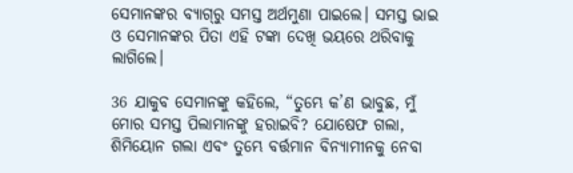ସେମାନଙ୍କର ବ୍ୟା‌‌‌ଗ୍‌‌‌ରୁ ସମସ୍ତ ଅର୍ଥମୁଣା ପାଇଲେ। ସମସ୍ତ ଭାଇ ଓ ସେମାନଙ୍କର ପିତା ଏହି ଟଙ୍କା ଦେଖି ଭୟରେ ଥରିବାକୁ ଲାଗିଲେ।

36 ଯାକୁବ ସେମାନଙ୍କୁ କହିଲେ, “ତୁମ୍ଭେ କ’ଣ ଭାବୁଛ, ମୁଁ ମୋର ସମସ୍ତ ପିଲାମାନଙ୍କୁ ହରାଇବି? ଯୋଷେଫ ଗଲା, ଶିମିୟୋନ ଗଲା ଏବଂ ତୁମ୍ଭେ ବର୍ତ୍ତମାନ ବିନ୍ୟାମୀନକୁ ନେବା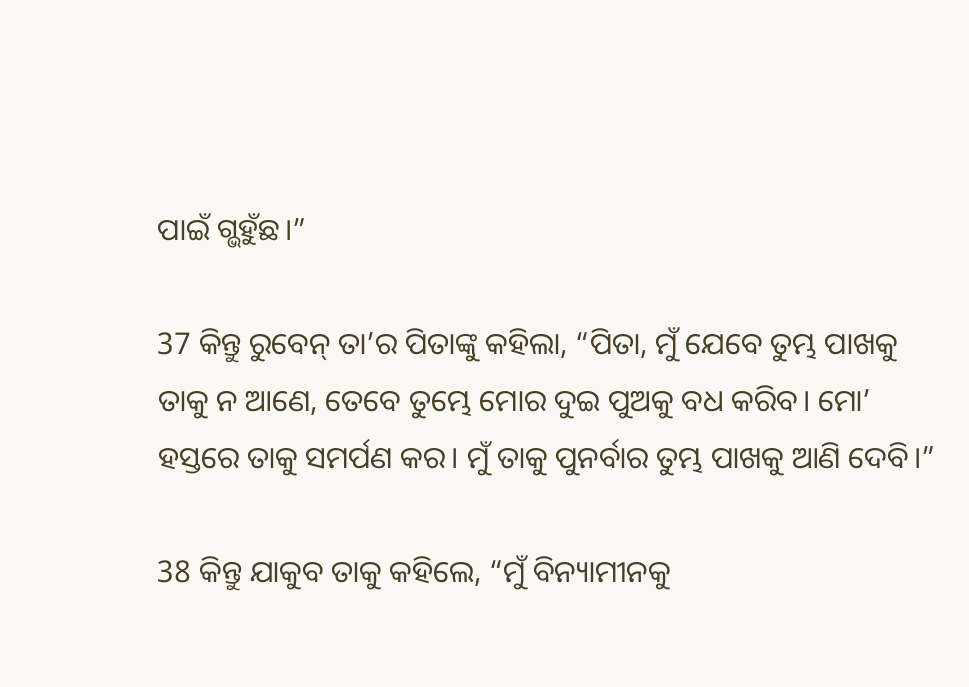ପାଇଁ ଗ୍ଭହୁଁଛ।”

37 କିନ୍ତୁ ରୁବେନ୍ ତା’ର ପିତାଙ୍କୁ କହିଲା, “ପିତା, ମୁଁ ଯେବେ ତୁମ୍ଭ ପାଖକୁ ତାକୁ ନ ଆଣେ, ତେବେ ତୁମ୍ଭେ ମୋର ଦୁଇ ପୁଅକୁ ବଧ କରିବ। ମୋ’ ହସ୍ତରେ ତାକୁ ସମର୍ପଣ କର। ମୁଁ ତାକୁ ପୁନର୍ବାର ତୁମ୍ଭ ପାଖକୁ ଆଣି ଦେବି।”

38 କିନ୍ତୁ ଯାକୁବ ତାକୁ କହିଲେ, “ମୁଁ ବିନ୍ୟାମୀନକୁ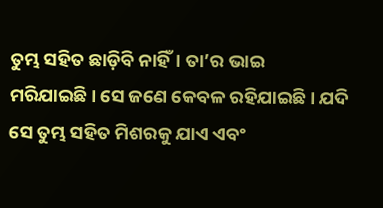ତୁମ୍ଭ ସହିତ ଛାଡ଼ିବି ନାହିଁ। ତା’ର ଭାଇ ମରିଯାଇଛି। ସେ ଜଣେ କେବଳ ରହିଯାଇଛି। ଯଦି ସେ ତୁମ୍ଭ ସହିତ ମିଶରକୁ ଯାଏ ଏବଂ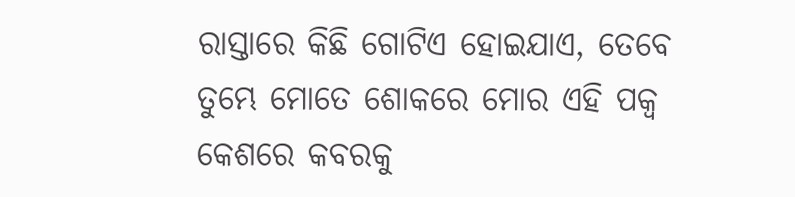ରାସ୍ତାରେ କିଛି ଗୋଟିଏ ହୋଇଯାଏ, ତେବେ ତୁମ୍ଭେ ମୋତେ ଶୋକରେ ମୋର ଏହି ପକ୍ୱ କେଶରେ କବରକୁ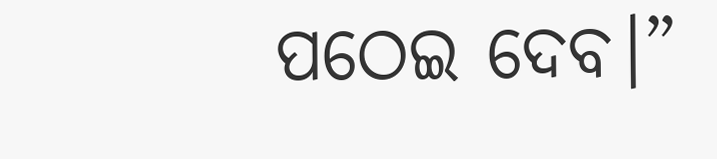ପଠେଇ ଦେବ।”